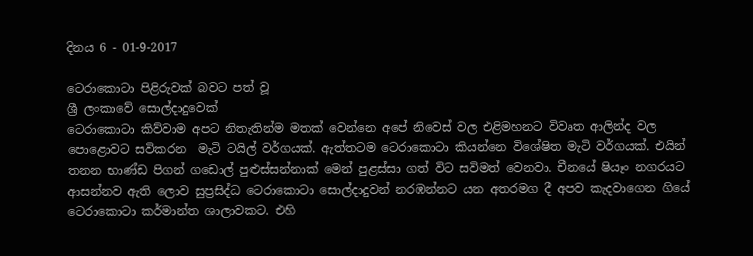දිනය 6 - 01-9-2017

ටෙරාකොටා පිළිරුවක් බවට පත් වූ
ශ්‍රී ලංකාවේ සොල්දාදුවෙක්
ටෙරාකොටා කිව්වාම අපට නිතැතින්ම මතක් වෙන්නෙ අපේ නිවෙස් වල එළිමහනට විවෘත ආලින්ද වල පොළොවට සවිකරන  මැටි ටයිල් වර්ගයක්. ඇත්තටම ටෙරාකොටා කියන්නෙ විශේෂිත මැටි වර්ගයක්. එයින් තනන භාණ්ඩ පිගන් ගඩොල් පුළුස්සන්නාක් මෙන් පුළස්සා ගත් විට සවිමත් වෙනවා. චීනයේ ෂියෑං නගරයට ආසන්නව ඇති ලොව සුප්‍රසිද්ධ ටෙරාකොටා සොල්දාදුවන් නරඹන්නට යන අතරමග දී අපව කැදවාගෙන ගියේ ටෙරාකොටා කර්මාන්ත ශාලාවකට. එහි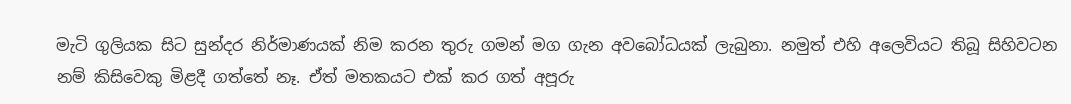මැටි ගුලියක සිට සුන්දර නිර්මාණයක් නිම කරන තුරු ගමන් මග ගැන අවබෝධයක් ලැබුනා. නමුත් එහි අලෙවියට තිබූ සිහිවටන නම් කිසිවෙකු මිළදී ගත්තේ නෑ. ඒත් මතකයට එක් කර ගත් අපූරු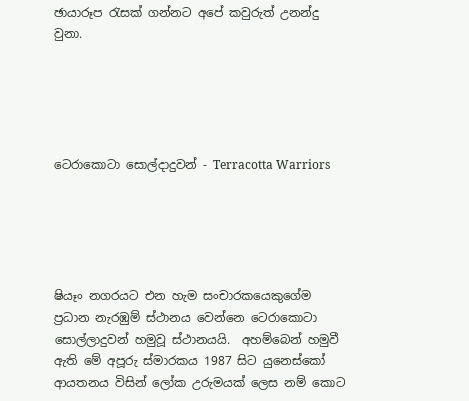ඡායාරූප රැසක් ගන්නට අපේ කවුරුත් උනන්දු වුනා.





ටෙරාකොටා සොල්දාදුවන් - Terracotta Warriors





ෂියෑං නගරයට එන හැම සංචාරකයෙකුගේම ප්‍රධාන නැරඹුම් ස්ථානය වෙන්නෙ ටෙරාකොටා සොල්ලාදුවන් හමුවූ ස්ථානයයි.  අහම්බෙන් හමුවී ඇති මේ අපූරු ස්මාරකය 1987 සිට යුනෙස්කෝ ආයතනය විසින් ලෝක උරුමයක් ලෙස නම් කොට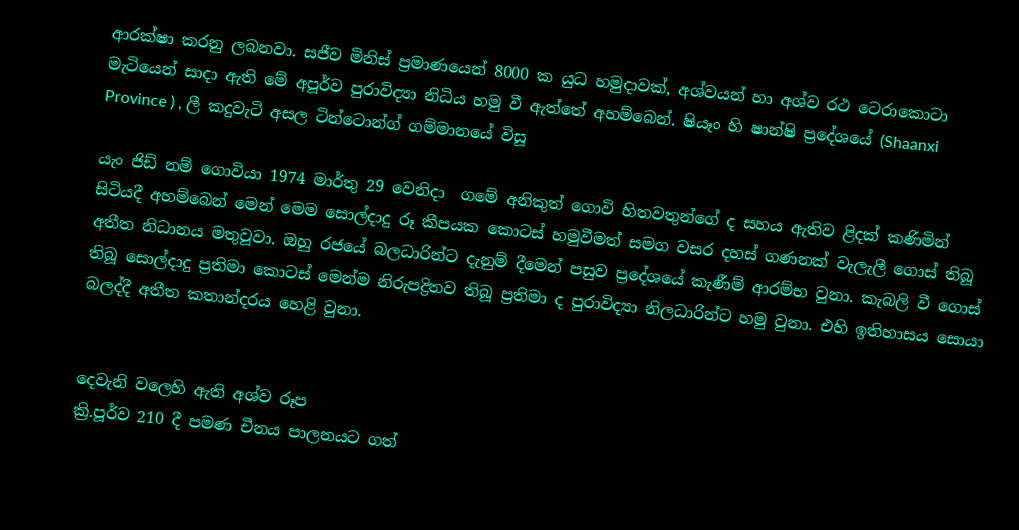ආරක්ෂා කරනු ලබනවා. සජීව මිනිස් ප්‍රමාණයෙන් 8000 ක යුධ හමුදාවක්, අශ්වයන් හා අශ්ව රථ ටෙරාකොටා මැටියෙන් සාදා ඇති මේ අපූර්ව පුරාවිද්‍යා නිධිය හමු වී ඇත්තේ අහම්බෙන්. ෂියෑං හි ෂාන්ෂි ප්‍රදේශයේ (Shaanxi Province ) , ලී කදුවැටි අසල ටින්ටොන්ග් ගම්මානයේ විසූ

යැං ජිඩ් නම් ගොවියා 1974 මාර්තු 29 වෙනිදා  ගමේ අනිකුත් ගොවි හිතවතුන්ගේ ද සහය ඇතිව ළිදක් කණිමින් සිටියදී අහම්බෙන් මෙන් මෙම සොල්දාදු රූ කීපයක කොටස් හමුවීමත් සමග වසර දහස් ගණනක් වැලැලී ගොස් තිබූ අතීත නිධානය මතුවූවා. ඔහු රජයේ බලධාරින්ට දැනුම් දීමෙන් පසුව ප්‍රදේශයේ කැණීම් ආරම්භ වුනා. කැබලි වී ගොස් තිබූ සොල්දාදු ප්‍රතිමා කොටස් මෙන්ම නිරුපද්‍රිතව තිබූ ප්‍රතිමා ද පුරාවිද්‍යා නිලධාරින්ට හමු වුනා. එහි ඉතිහාසය සොයා බලද්දී අතීත කතාන්දරය හෙළි වුනා.


දෙවැනි වලෙහි ඇති අශ්ව රූප
ක්‍රි.පූර්ව 210 දී පමණ චීනය පාලනයට ගත්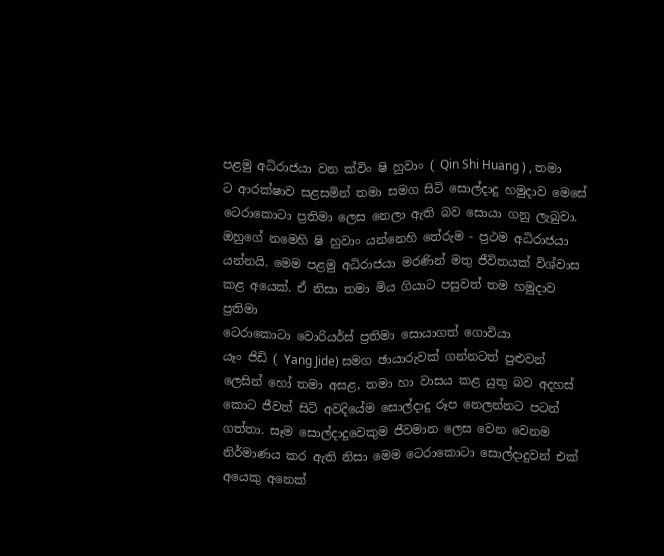පළමු අධිරාජයා වන ක්විං ෂි හුවාං ( Qin Shi Huang ) , තමා ට ආරක්ෂාව සළසමින් තමා සමග සිටි සොල්දාදු හමුදාව මෙසේ ටෙරාකොටා ප්‍රතිමා ලෙස නෙලා ඇති බව සොයා ගනු ලැබුවා. ඔහුගේ නමෙහි ෂි හුවාං යන්නෙහි තේරුම - ප්‍රථම අධිරාජයා යන්නයි. මෙම පළමු අධිරාජයා මරණින් මතු ජීවිතයක් විශ්වාස කළ අයෙක්. ඒ නිසා තමා මිය ගියාට පසුවත් තම හමුදාව ප්‍රතිමා
ටෙරාකොටා වොරියර්ස් ප්‍රතිමා සොයාගත් ගොවියා
යෑං ජිඩි ( Yang Jide) සමග ඡායාරුවක් ගන්නටත් පුළුවන්
ලෙසින් හෝ තමා අසළ, තමා හා වාසය කළ යුතු බව අදහස් කොට ජීවත් සිටි අවදියේම සොල්දාදු රූප නෙලන්නට පටන් ගත්තා. සෑම සොල්දාදුවෙකුම ජීවමාන ලෙස වෙන වෙනම නිර්මාණය කර ඇති නිසා මෙම ටෙරාකොටා සොල්දාදුවන් එක් අයෙකු අනෙක්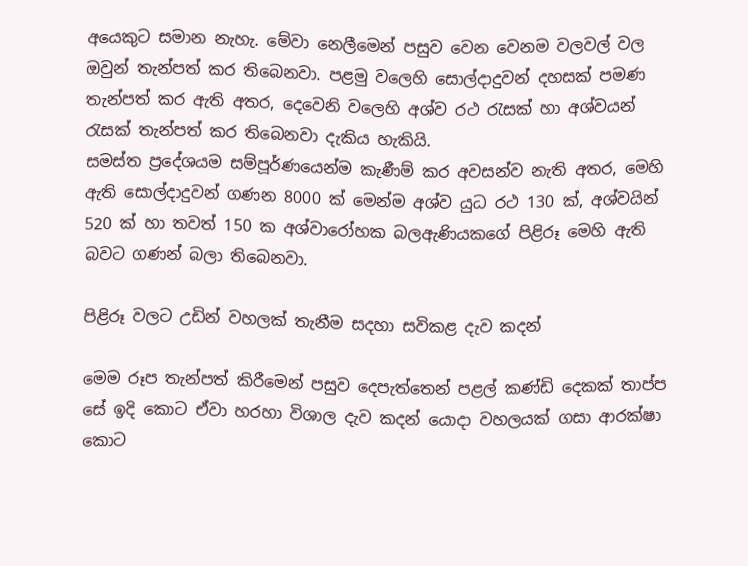අයෙකුට සමාන නැහැ. මේවා නෙලීමෙන් පසුව වෙන වෙනම වලවල් වල  ඔවුන් තැන්පත් කර තිබෙනවා. පළමු වලෙහි සොල්දාදුවන් දහසක් පමණ තැන්පත් කර ඇති අතර, දෙවෙනි වලෙහි අශ්ව රථ රැසක් හා අශ්වයන් රැසක් තැන්පත් කර තිබෙනවා දැකිය හැකියි.
සමස්ත ප්‍රදේශයම සම්පූර්ණයෙන්ම කැණීම් කර අවසන්ව නැති අතර, මෙහි ඇති සොල්දාදුවන් ගණන 8000 ක් මෙන්ම අශ්ව යුධ රථ 130 ක්, අශ්වයින් 520 ක් හා තවත් 150 ක අශ්වාරෝහක බලඇණියකගේ පිළිරූ මෙහි ඇති බවට ගණන් බලා තිබෙනවා.

පිළිරූ වලට උඩින් වහලක් තැනීම සදහා සවිකළ දැව කදන්

මෙම රූප තැන්පත් කිරීමෙන් පසුව දෙපැත්තෙන් පළල් කණ්ඩි දෙකක් තාප්ප සේ ඉදි කොට ඒවා හරහා විශාල දැව කදන් යොදා වහලයක් ගසා ආරක්ෂා කොට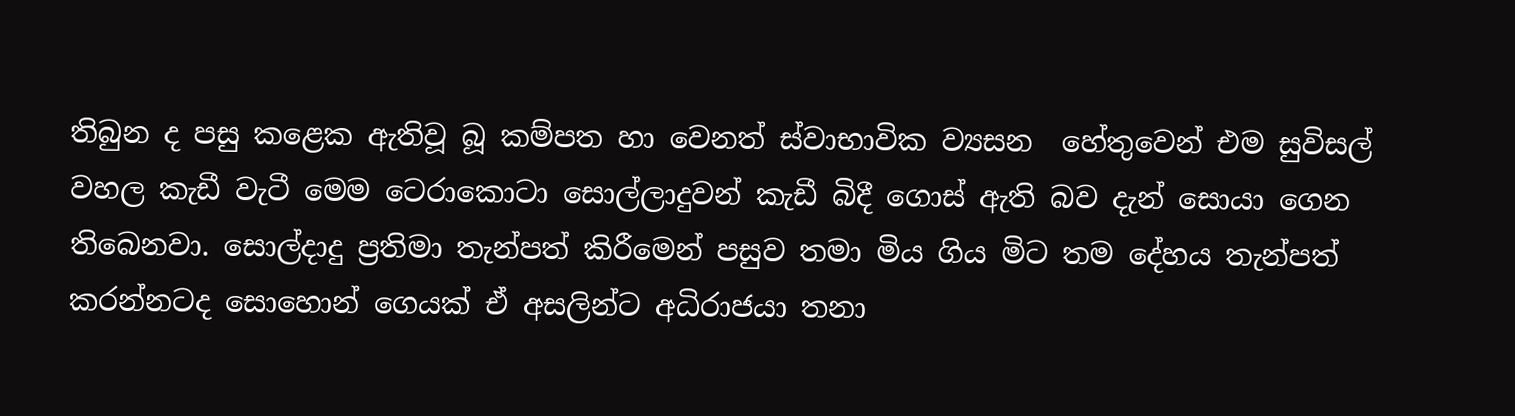තිබුන ද පසු කළෙක ඇතිවූ බූ කම්පත හා වෙනත් ස්වාභාවික ව්‍යසන  හේතුවෙන් එම සුවිසල් වහල කැඩී වැටී මෙම ටෙරාකොටා සොල්ලාදුවන් කැඩී බිදී ගොස් ඇති බව දැන් සොයා ගෙන තිබෙනවා. සොල්දාදු ප්‍රතිමා තැන්පත් කිරීමෙන් පසුව තමා මිය ගිය මිට තම දේහය තැන්පත් කරන්නටද සොහොන් ගෙයක් ඒ අසලින්ට අධිරාජයා තනා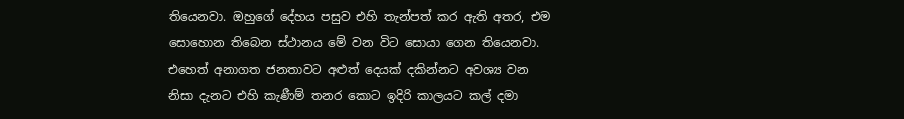තියෙනවා. ඔහුගේ දේහය පසුව එහි තැන්පත් කර ඇති අතර, එම සොහොන තිබෙන ස්ථානය මේ වන විට සොයා ගෙන තියෙනවා. එහෙත් අනාගත ජනතාවට අළුත් දෙයක් දකින්නට අවශ්‍ය වන නිසා දැනට එහි කැණීම් තනර කොට ඉදිරි කාලයට කල් දමා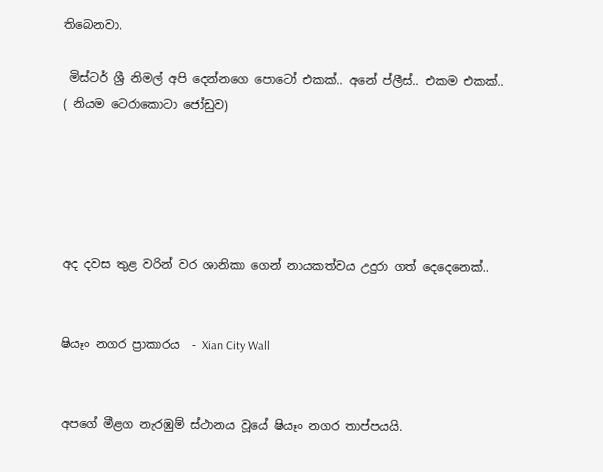තිබෙනවා.

 මිස්ටර් ශ්‍රී නිමල් අපි දෙන්නගෙ පොටෝ එකක්.. අනේ ප්ලීස්.. එකම එකක්..
( නියම ටෙරාකොටා ජෝඩුව)





අද දවස තුළ වරින් වර ශානිකා ගෙන් නායකත්වය උදුරා ගත් දෙදෙනෙක්..


ෂියෑං නගර ප්‍රාකාරය  - Xian City Wall


අපගේ මීළග නැරඹුම් ස්ථානය වූයේ ෂියෑං නගර තාප්පයයි.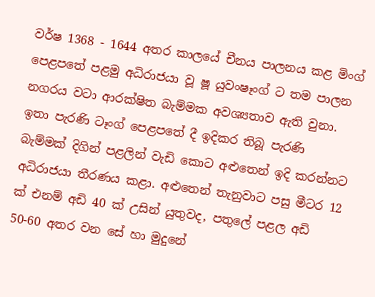වර්ෂ 1368 - 1644 අතර කාලයේ චීනය පාලනය කළ මිංග් පෙළපතේ පළමු අධිරාජයා වූ ෂූ යුවංෂෑංග් ට තම පාලන නගරය වටා ආරක්ෂිත බැම්මක අවශ්‍යතාව ඇති වුනා. ඉතා පැරණි ටෑංග් පෙළපතේ දී ඉදිකර තිබූ පැරණි බැම්මක් දිගින් පළලින් වැඩි කොට අළුතෙන් ඉදි කරන්නට අධිරාජයා තීරණය කළා. අළුතෙන් තැනුවාට පසු මීටර 12 ක් එනම් අඩි 40 ක් උසින් යුතුවද, පතුලේ පළල අඩි 50-60 අතර වන සේ හා මුදුනේ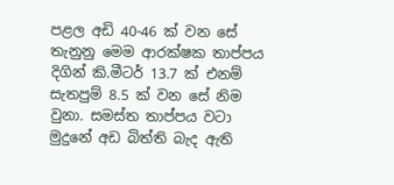පළල අඩි 40-46 ක් වන සේ තැනුනු මෙම ආරක්ෂක තාප්පය දිගින් කි.මීටර් 13.7 ක් එනම් සැතපුම් 8.5 ක් වන සේ නිම වුනා. සමස්ත තාප්පය වටා මුදුනේ අඩ බිත්ති බැද ඇති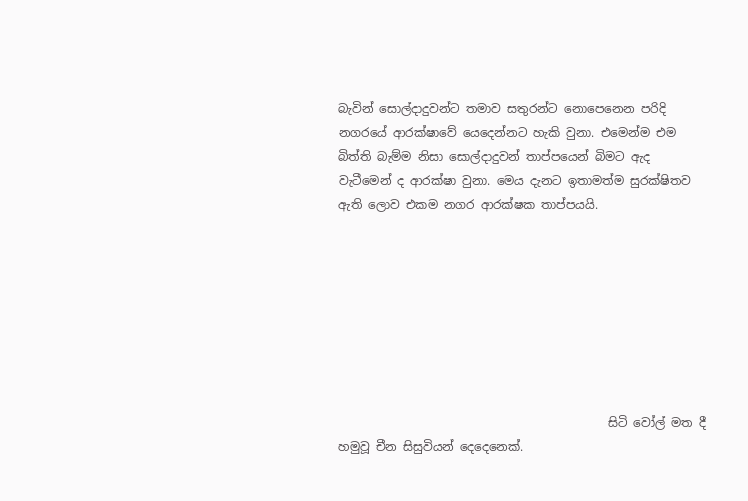බැවින් සොල්දාදුවන්ට තමාව සතුරන්ට නොපෙනෙන පරිදි නගරයේ ආරක්ෂාවේ යෙදෙන්නට හැකි වුනා. එමෙන්ම එම බිත්ති බැම්ම නිසා සොල්දාදුවන් තාප්පයෙන් බිමට ඇද වැටීමෙන් ද ආරක්ෂා වුනා. මෙය දැනට ඉතාමත්ම සුරක්ෂිතව ඇති ලොව එකම නගර ආරක්ෂක තාප්පයයි.








                                             සිටි වෝල් මත දී හමුවූ චීන සිසුවියන් දෙදෙනෙක්.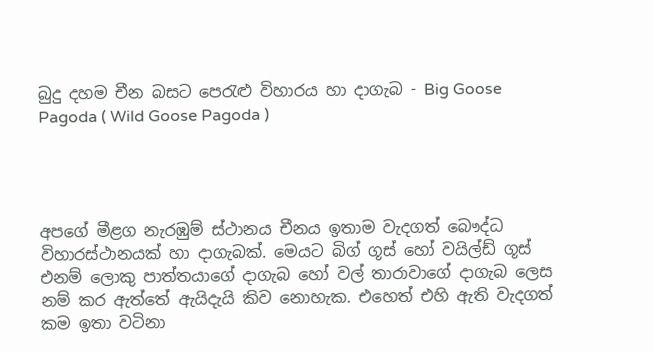බුදු දහම චීන බසට පෙරැළු විහාරය හා දාගැබ - Big Goose Pagoda ( Wild Goose Pagoda )




අපගේ මීළග නැරඹුම් ස්ථානය චීනය ඉතාම වැදගත් බෞද්ධ විහාරස්ථානයක් හා දාගැබක්. මෙයට බිග් ගූස් හෝ වයිල්ඩ් ගූස් එනම් ලොකු පාත්තයාගේ දාගැබ හෝ වල් තාරාවාගේ දාගැබ ලෙස නම් කර ඇත්තේ ඇයිදැයි කිව නොහැක. එහෙත් එහි ඇති වැදගත් කම ඉතා වටිනා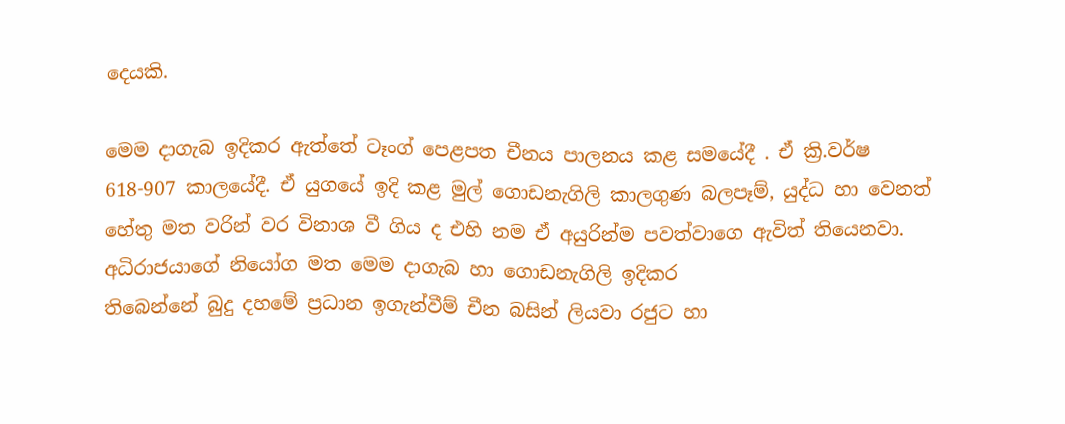දෙයකි.

මෙම දාගැබ ඉදිකර ඇත්තේ ටෑංග් පෙළපත චීනය පාලනය කළ සමයේදී . ඒ ක්‍රි.වර්ෂ 618-907 කාලයේදී. ඒ යුගයේ ඉදි කළ මුල් ගොඩනැගිලි කාලගුණ බලපෑම්, යුද්ධ හා වෙනත් හේතු මත වරින් වර විනාශ වී ගිය ද එහි නම ඒ අයුරින්ම පවත්වාගෙ ඇවිත් තියෙනවා. අධිරාජයාගේ නියෝග මත මෙම දාගැබ හා ගොඩනැගිලි ඉදිකර
තිබෙන්නේ බුදු දහමේ ප්‍රධාන ඉගැන්වීම් චීන බසින් ලියවා රජුට හා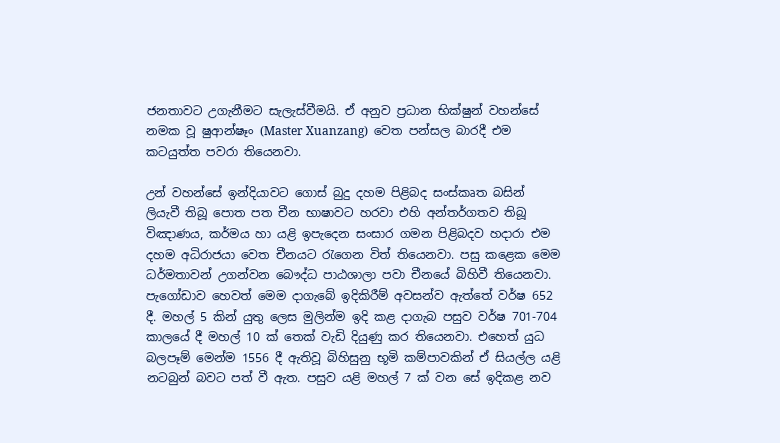ජනතාවට උගැනීමට සැලැස්වීමයි. ඒ අනුව ප්‍රධාන භික්ෂුන් වහන්සේ නමක වූ ෂුආන්ෂෑං (Master Xuanzang)  වෙත පන්සල බාරදී එම කටයුත්ත පවරා තියෙනවා.

උන් වහන්සේ ඉන්දියාවට ගොස් බුදු දහම පිළිබද සංස්කෘත බසින් ලියැවී තිබූ පොත පත චීන භාෂාවට හරවා එහි අන්තර්ගතව තිබූ විඤාණය, කර්මය හා යළි ඉපැදෙන සංසාර ගමන පිළිබදව හදාරා එම දහම අධිරාජයා වෙත චීනයට රැගෙන විත් තියෙනවා. පසු කළෙක මෙම ධර්මතාවන් උගන්වන බෞද්ධ පාඨශාලා පවා චීනයේ බිහිවී තියෙනවා. පැගෝඩාව හෙවත් මෙම දාගැබේ ඉදිකිරීම් අවසන්ව ඇත්තේ වර්ෂ 652 දී. මහල් 5 කින් යුතු ලෙස මුලින්ම ඉදි කළ දාගැබ පසුව වර්ෂ 701-704 කාලයේ දී මහල් 10 ක් තෙක් වැඩි දියුණු කර තියෙනවා. එහෙත් යුධ බලපෑම් මෙන්ම 1556 දී ඇතිවූ බිහිසුනු භූමි කම්පාවකින් ඒ සියල්ල යළි නටබුන් බවට පත් වී ඇත. පසුව යළි මහල් 7 ක් වන සේ ඉදිකළ නව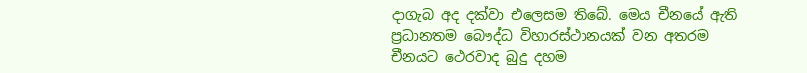දාගැබ අද දක්වා එලෙසම තිබේ. මෙය චීනයේ ඇති ප්‍රධානතම බෞද්ධ විහාරස්ථානයක් වන අතරම චීනයට ථෙරවාද බුදු දහම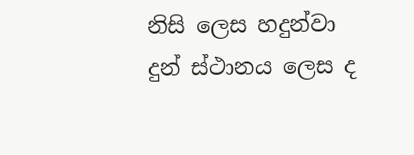නිසි ලෙස හදුන්වා දුන් ස්ථානය ලෙස ද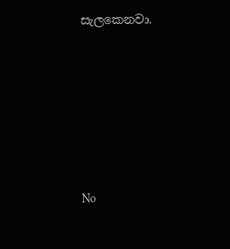සැලකෙනවා.








No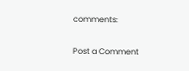comments:

Post a Comment